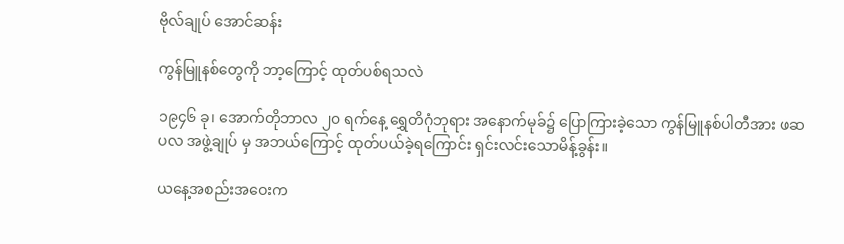ဗိုလ်ချုပ် အောင်ဆန်း

ကွန်မြူနစ်တွေကို ဘာ့ကြောင့် ထုတ်ပစ်ရသလဲ

၁၉၄၆ ခု၊ အောက်တိုဘာလ ၂၀ ရက်နေ့ ရွှေတိဂုံဘုရား အနောက်မုခ်၌ ပြောကြားခဲ့သော ကွန်မြူနစ်ပါတီအား ဖဆပလ အဖွဲ့ချုပ် မှ အဘယ်ကြောင့် ထုတ်ပယ်ခဲ့ရကြောင်း ရှင်းလင်းသောမိန့်ခွန်း။

ယနေ့အစည်းအဝေးက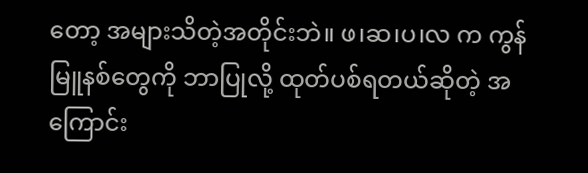တော့ အများသိတဲ့အတိုင်းဘဲ။ ဖ၊ဆ၊ပ၊လ က ကွန်မြူနစ်တွေကို ဘာပြုလို့ ထုတ်ပစ်ရတယ်ဆိုတဲ့ အကြောင်း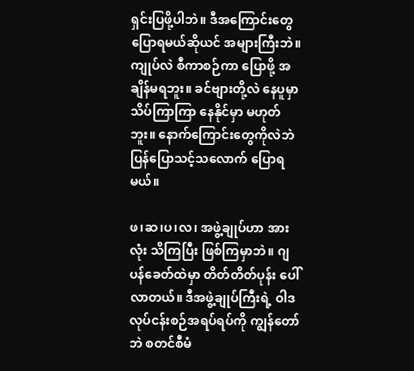ရှင်းပြဖို့ပါဘဲ။ ဒီအကြောင်းတွေ ပြောရမယ်ဆိုယင် အများကြီးဘဲ။ ကျုပ်လဲ စီကာစဉ်ကာ ပြောဖို့ အချိန်မရဘူး။ ခင်ဗျားတို့လဲ နေပူမှာ သိပ်ကြာကြာ နေနိုင်မှာ မဟုတ်ဘူး။ နောက်ကြောင်းတွေကိုလဲဘဲ ပြန်ပြောသင့်သလောက် ပြောရမယ်။

ဖ၊ဆ၊ပ၊လ၊ အဖွဲ့ချုပ်ဟာ အားလုံး သိကြပြီး ဖြစ်ကြမှာဘဲ။ ဂျပန်ခေတ်ထဲမှာ တိတ်တိတ်ပုန်း ပေါ်လာတယ်။ ဒီအဖွဲ့ချုပ်ကြီးရဲ့ ဝါဒ လုပ်ငန်းစဉ်အရပ်ရပ်ကို ကျွန်တော်ဘဲ စတင်စီမံ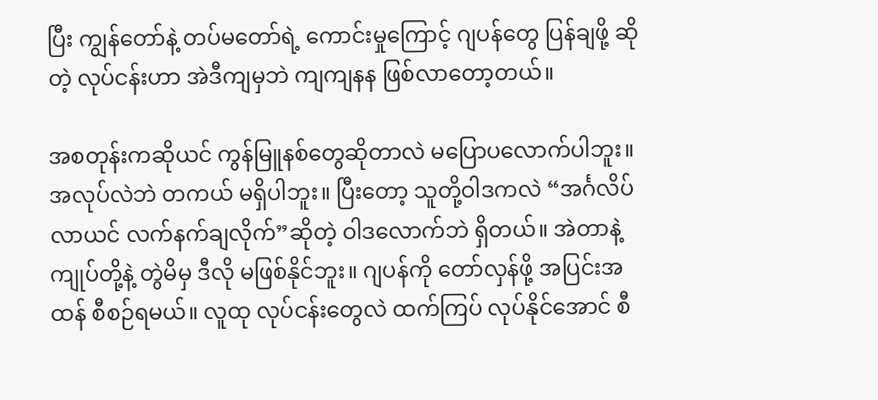ပြီး ကျွန်တော်နဲ့ တပ်မတော်ရဲ့ ကောင်းမှုကြောင့် ဂျပန်တွေ ပြန်ချဖို့ ဆိုတဲ့ လုပ်ငန်းဟာ အဲဒီကျမှဘဲ ကျကျနန ဖြစ်လာတော့တယ်။

အစတုန်းကဆိုယင် ကွန်မြူနစ်တွေဆိုတာလဲ မပြောပလောက်ပါဘူး။ အလုပ်လဲဘဲ တကယ် မရှိပါဘူး။ ပြီးတော့ သူတို့ဝါဒကလဲ “အင်္ဂလိပ်လာယင် လက်နက်ချလိုက်”ဆိုတဲ့ ဝါဒလောက်ဘဲ ရှိတယ်။ အဲတာနဲ့ ကျုပ်တို့နဲ့ တွဲမိမှ ဒီလို မဖြစ်နိုင်ဘူး။ ဂျပန်ကို တော်လှန်ဖို့ အပြင်းအထန် စီစဉ်ရမယ်။ လူထု လုပ်ငန်းတွေလဲ ထက်ကြပ် လုပ်နိုင်အောင် စီ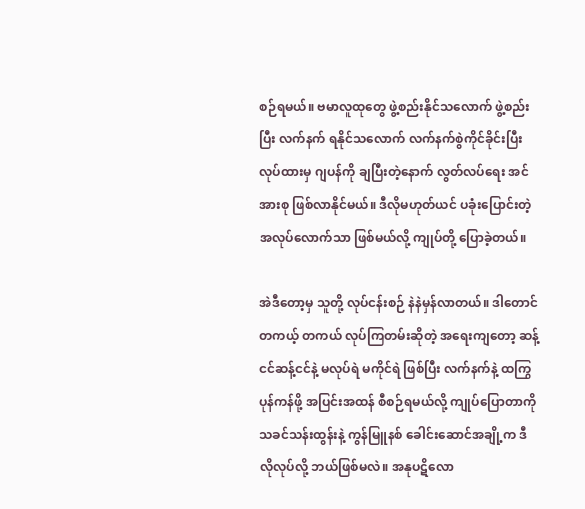စဉ်ရမယ်။ ဗမာလူထုတွေ ဖွဲ့စည်းနိုင်သလောက် ဖွဲ့စည်းပြီး လက်နက် ရနိုင်သလောက် လက်နက်စွဲကိုင်ခိုင်းပြီး လုပ်ထားမှ ဂျပန်ကို ချပြီးတဲ့နောက် လွတ်လပ်ရေး အင်အားစု ဖြစ်လာနိုင်မယ်။ ဒီလိုမဟုတ်ယင် ပခုံးပြောင်းတဲ့ အလုပ်လောက်သာ ဖြစ်မယ်လို့ ကျုပ်တို့ ပြောခဲ့တယ်။

အဲဒီတော့မှ သူတို့ လုပ်ငန်းစဉ် နဲနဲမှန်လာတယ်။ ဒါတောင် တကယ့် တကယ် လုပ်ကြတမ်းဆိုတဲ့ အရေးကျတော့ ဆန့်ငင်ဆန့်ငင်နဲ့ မလုပ်ရဲ မကိုင်ရဲ ဖြစ်ပြီး လက်နက်နဲ့ ထကြွပုန်ကန်ဖို့ အပြင်းအထန် စီစဉ်ရမယ်လို့ ကျုပ်ပြောတာကို သခင်သန်းထွန်းနဲ့ ကွန်မြူနစ် ခေါင်းဆောင်အချို့က ဒီလိုလုပ်လို့ ဘယ်ဖြစ်မလဲ။ အနုပဋိလော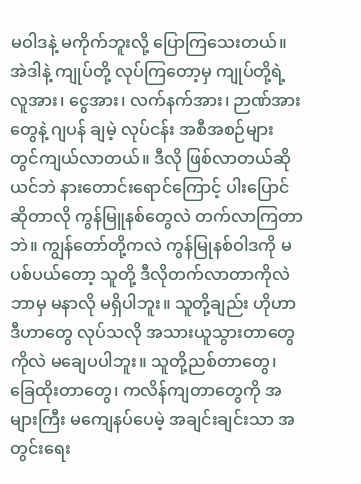မဝါဒနဲ့ မကိုက်ဘူးလို့ ပြောကြသေးတယ်။ အဲဒါနဲ့ ကျုပ်တို့ လုပ်ကြတော့မှ ကျုပ်တို့ရဲ့ လူအား၊ ငွေအား၊ လက်နက်အား၊ ဉာဏ်အား တွေနဲ့ ဂျပန် ချမဲ့ လုပ်ငန်း အစီအစဉ်များ တွင်ကျယ်လာတယ်။ ဒီလို ဖြစ်လာတယ်ဆိုယင်ဘဲ နားတောင်းရောင်ကြောင့် ပါးပြောင်ဆိုတာလို ကွန်မြူနစ်တွေလဲ တက်လာကြတာဘဲ။ ကျွန်တော်တို့ကလဲ ကွန်မြုနစ်ဝါဒကို မပစ်ပယ်တော့ သူတို့ ဒီလိုတက်လာတာကိုလဲ ဘာမှ မနာလို မရှိပါဘူး။ သူတို့ချည်း ဟိုဟာဒီဟာတွေ လုပ်သလို အသားယူသွားတာတွေကိုလဲ မချေပပါဘူး။ သူတို့ညစ်တာတွေ၊ ခြေထိုးတာတွေ၊ ကလိန်ကျတာတွေကို အများကြီး မကျေနပ်ပေမဲ့ အချင်းချင်းသာ အတွင်းရေး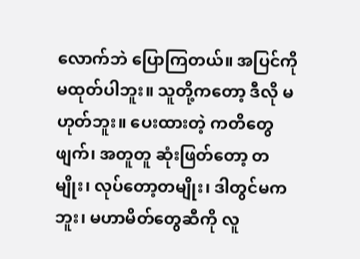လောက်ဘဲ ပြောကြတယ်။ အပြင်ကို မထုတ်ပါဘူး။ သူတို့ကတော့ ဒီလို မဟုတ်ဘူး။ ပေးထားတဲ့ ကတိတွေဖျက်၊ အတူတူ ဆုံးဖြတ်တော့ တမျိုး၊ လုပ်တော့တမျိုး၊ ဒါတွင်မကဘူး၊ မဟာမိတ်တွေဆီကို လူ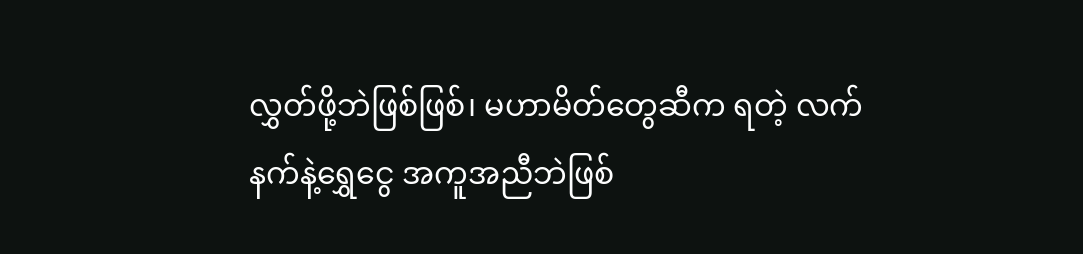လွှတ်ဖို့ဘဲဖြစ်ဖြစ်၊ မဟာမိတ်တွေဆီက ရတဲ့ လက်နက်နဲ့ရွှေငွေ အကူအညီဘဲဖြစ်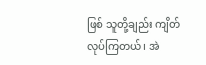ဖြစ် သူတို့ချည်း ကျိတ်လုပ်ကြတယ်၊ အဲ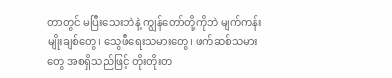တာတွင် မပြီးသေးဘဲနဲ့ ကျွန်တော်တို့ကိုဘဲ မျက်ကန်းမျိုးချစ်တွေ၊ သွေဖီရေးသမားတွေ၊ ဖက်ဆစ်သမားတွေ အစရှိသည်ဖြင့် တိုးတိုးတ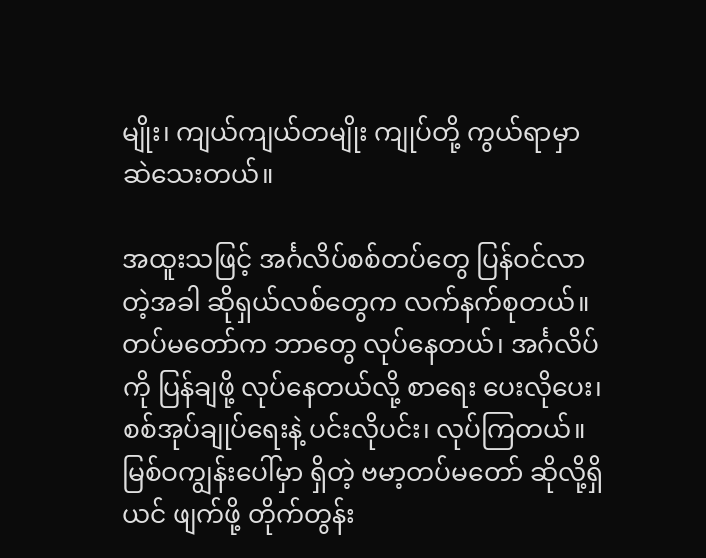မျိုး၊ ကျယ်ကျယ်တမျိုး ကျုပ်တို့ ကွယ်ရာမှာ ဆဲသေးတယ်။

အထူးသဖြင့် အင်္ဂလိပ်စစ်တပ်တွေ ပြန်ဝင်လာတဲ့အခါ ဆိုရှယ်လစ်တွေက လက်နက်စုတယ်။ တပ်မတော်က ဘာတွေ လုပ်နေတယ်၊ အင်္ဂလိပ်ကို ပြန်ချဖို့ လုပ်နေတယ်လို့ စာရေး ပေးလိုပေး၊ စစ်အုပ်ချုပ်ရေးနဲ့ ပင်းလိုပင်း၊ လုပ်ကြတယ်။ မြစ်ဝကျွန်းပေါ်မှာ ရှိတဲ့ ဗမာ့တပ်မတော် ဆိုလို့ရှိယင် ဖျက်ဖို့ တိုက်တွန်း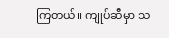ကြတယ်။ ကျုပ်ဆီမှာ သ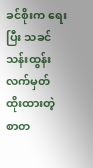ခင်စိုးက ရေးပြီး သခင်သန်းထွန်း လက်မှတ် ထိုးထားတဲ့ စာတ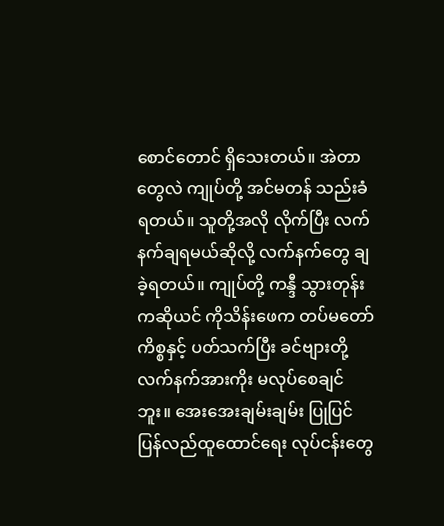စောင်တောင် ရှိသေးတယ်။ အဲတာတွေလဲ ကျုပ်တို့ အင်မတန် သည်းခံရတယ်။ သူတို့အလို လိုက်ပြီး လက်နက်ချရမယ်ဆိုလို့ လက်နက်တွေ ချခဲ့ရတယ်။ ကျုပ်တို့ ကန္ဒီ သွားတုန်းကဆိုယင် ကိုသိန်းဖေက တပ်မတော်ကိစ္စနှင့် ပတ်သက်ပြီး ခင်ဗျားတို့ လက်နက်အားကိုး မလုပ်စေချင်ဘူး။ အေးအေးချမ်းချမ်း ပြုပြင် ပြန်လည်ထူထောင်ရေး လုပ်ငန်းတွေ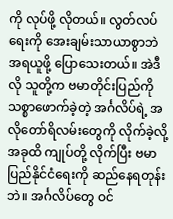ကို လုပ်ဖို့ လိုတယ်။ လွတ်လပ်ရေးကို အေးချမ်းသာယာစွာဘဲ အရယူဖို့ ပြောသေးတယ်။ အဲဒီလို သူတို့က ဗမာတိုင်းပြည်ကို သစ္စာဖောက်ခဲ့တဲ့ အင်္ဂလိပ်ရဲ့ အလိုတော်ရိလမ်းတွေကို လိုက်ခဲ့လို့ အခုထိ ကျုပ်တို့ လိုက်ပြီး ဗမာပြည်နိုင်ငံရေးကို ဆည်နေရတုန်းဘဲ။ အင်္ဂလိပ်တွေ ဝင်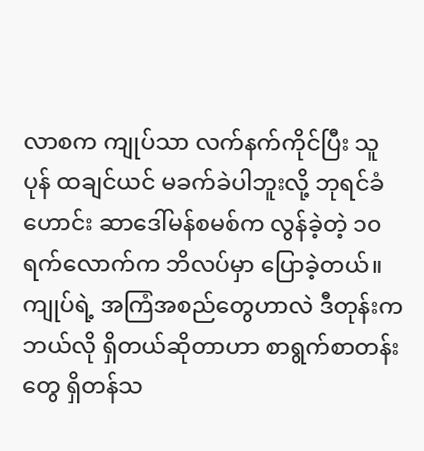လာစက ကျုပ်သာ လက်နက်ကိုင်ပြီး သူပုန် ထချင်ယင် မခက်ခဲပါဘူးလို့ ဘုရင်ခံဟောင်း ဆာဒေါ်မန်စမစ်က လွန်ခဲ့တဲ့ ၁၀ ရက်လောက်က ဘိလပ်မှာ ပြောခဲ့တယ်။ ကျုပ်ရဲ့ အကြံအစည်တွေဟာလဲ ဒီတုန်းက ဘယ်လို ရှိတယ်ဆိုတာဟာ စာရွက်စာတန်းတွေ ရှိတန်သ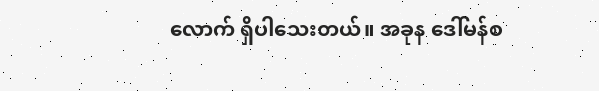လောက် ရှိပါသေးတယ်။ အခုန ဒေါ်မန်စ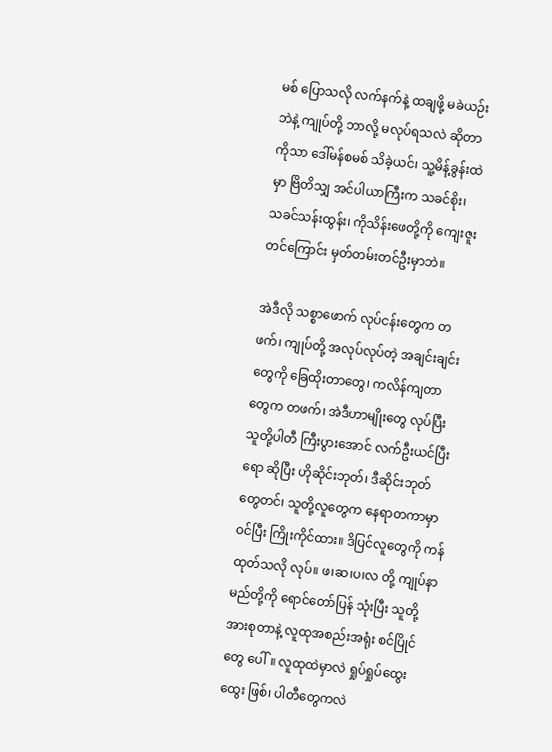မစ် ပြောသလို လက်နက်နဲ့ ထချဖို့ မခဲယဉ်းဘဲနဲ့ ကျုပ်တို့ ဘာလို့ မလုပ်ရသလဲ ဆိုတာကိုသာ ဒေါ်မန်စမစ် သိခဲ့ယင်၊ သူ့မိန့်ခွန်းထဲမှာ ဗြိတိသျှ အင်ပါယာကြီးက သခင်စိုး၊ သခင်သန်းထွန်း၊ ကိုသိန်းဖေတို့ကို ကျေးဇူးတင်ကြောင်း မှတ်တမ်းတင်ဦးမှာဘဲ။

အဲဒီလို သစ္စာဖောက် လုပ်ငန်းတွေက တဖက်၊ ကျုပ်တို့ အလုပ်လုပ်တဲ့ အချင်းချင်းတွေကို ခြေထိုးတာတွေ၊ ကလိန်ကျတာတွေက တဖက်၊ အဲဒီဟာမျိုးတွေ လုပ်ပြီး သူတို့ပါတီ ကြီးပွားအောင် လက်ဦးယင်ပြီးရော ဆိုပြီး ဟိုဆိုင်းဘုတ်၊ ဒီဆိုင်းဘုတ် တွေတင်၊ သူတို့လူတွေက နေရာတကာမှာ ဝင်ပြီး ကြိုးကိုင်ထား။ ဒိပြင်လူတွေကို ကန်ထုတ်သလို လုပ်။ ဖ၊ဆ၊ပ၊လ တို့ ကျုပ်နာမည်တို့ကို ရောင်တော်ပြန် သုံးပြီး သူတို့ အားစုတာနဲ့ လူထုအစည်းအရုံး စင်ပြိုင်တွေ ပေါ်။ လူထုထဲမှာလဲ ရှုပ်ရှုပ်ထွေးထွေး ဖြစ်၊ ပါတီတွေကလဲ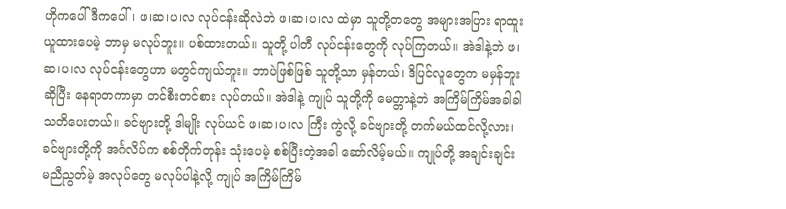ဟိုကပေါ် ဒီကပေါ်၊ ဖ၊ဆ၊ပ၊လ လုပ်ငန်းဆိုလဲဘဲ ဖ၊ဆ၊ပ၊လ ထဲမှာ သူတို့တတွေ အများအပြား ရာထူး ယူထားပေမဲ့ ဘာမှ မလုပ်ဘူး။ ပစ်ထားတယ်။ သူတို့ ပါတီ လုပ်ငန်းတွေကို လုပ်ကြတယ်။ အဲဒါနဲ့ဘဲ ဖ၊ဆ၊ပ၊လ လုပ်ငန်းတွေဟာ မတွင်ကျယ်ဘူး။ ဘာပဲဖြစ်ဖြစ် သူတို့သာ မှန်တယ်၊ ဒိပြင်လူတွေက မမှန်ဘူးဆိုပြီး နေရာတကာမှာ တင်စီးတင်စား လုပ်တယ်။ အဲဒါနဲ့ ကျုပ် သူတို့ကို မေတ္တာနဲ့ဘဲ အကြိမ်ကြိမ်အခါခါ သတိပေးတယ်။ ခင်ဗျားတို့ ဒါမျိုး လုပ်ယင် ဖ၊ဆ၊ပ၊လ ကြီး ကွဲလို့ ခင်ဗျားတို့ တက်မယ်ထင်လို့လား၊ ခင်ဗျားတို့ကို အင်္ဂလိပ်က စစ်တိုက်တုန်း သုံးပေမဲ့ စစ်ပြီးတဲ့အခါ ဆော်လိမ့်မယ်။ ကျုပ်တို့ အချင်းချင်း မညီညွတ်မဲ့ အလုပ်တွေ မလုပ်ပါနဲ့လို့ ကျုပ် အကြိမ်ကြိမ်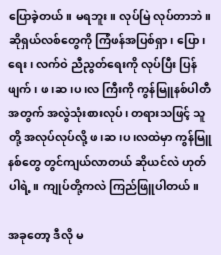ပြောခဲ့တယ်။ မရဘူး။ လုပ်မြဲ လုပ်တာဘဲ။ ဆိုရှယ်လစ်တွေကို ကြံဖန်အပြစ်ရှာ၊ ပြော၊ ရေး၊ လက်ဝဲ ညီညွတ်ရေးကို လုပ်ပြီး ပြန်ဖျက်၊ ဖ၊ဆ၊ပ၊လ ကြီးကို ကွန်မြူနစ်ပါတီအတွက် အလွဲသုံးစားလုပ်၊ တရားသဖြင့် သူတို့ အလုပ်လုပ်လို့ ဖ၊ဆ၊ပ၊လထဲမှာ ကွန်မြူနစ်တွေ တွင်ကျယ်လာတယ် ဆိုယင်လဲ ဟုတ်ပါရဲ့။ ကျုပ်တို့ကလဲ ကြည်ဖြူပါတယ်။

အခုတော့ ဒီလို မ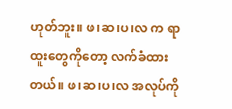ဟုတ်ဘူး။ ဖ၊ဆ၊ပ၊လ က ရာထူးတွေကိုတော့ လက်ခံထားတယ်။ ဖ၊ဆ၊ပ၊လ အလုပ်ကို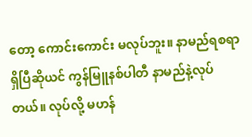တော့ ကောင်းကောင်း မလုပ်ဘူး။ နာမည်ရစရာ ရှိပြီဆိုယင် ကွန်မြူနစ်ပါတီ နာမည်နဲ့လုပ်တယ်။ လုပ်လို့ မဟန်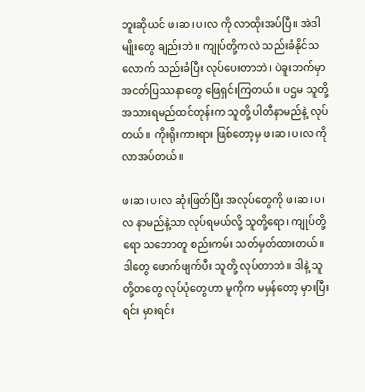ဘူးဆိုယင် ဖ၊ဆ၊ပ၊လ ကို လာထိုးအပ်ပြီ။ အဲဒါမျိုးတွေ ချည်းဘဲ။ ကျုပ်တို့ကလဲ သည်းခံနိုင်သလောက် သည်းခံပြီး လုပ်ပေးတာဘဲ၊ ပဲခူးဘက်မှာ အငတ်ပြဿနာတွေ ဖြေရှင်းကြတယ်။ ပဌမ သူတို့ အသားရမည်ထင်တုန်းက သူတို့ ပါတီနာမည်နဲ့ လုပ်တယ်။ ကိုးရိုးကားရား ဖြစ်တော့မှ ဖ၊ဆ၊ပ၊လ ကို လာအပ်တယ်။

ဖ၊ဆ၊ပ၊လ ဆုံးဖြတ်ပြီး အလုပ်တွေကို ဖ၊ဆ၊ပ၊လ နာမည်နဲ့သာ လုပ်ရမယ်လို့ သူတို့ရော၊ ကျုပ်တို့ရော သဘောတူ စည်းကမ်း သတ်မှတ်ထားတယ်။ ဒါတွေ ဖောက်ဖျက်ပီး သူတို့ လုပ်တာဘဲ။ ဒါနဲ့ သူတို့တတွေ လုပ်ပုံတွေဟာ မူကိုက မမှန်တော့ မှားပြီးရင်း မှားရင်း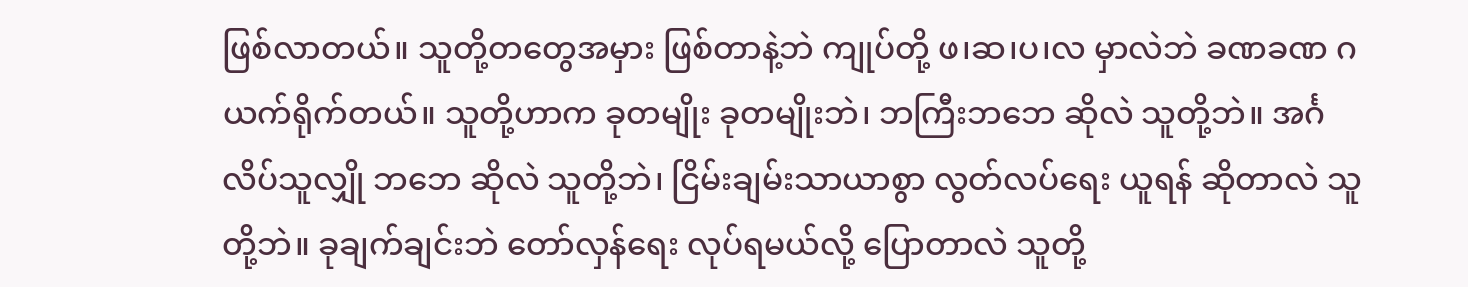ဖြစ်လာတယ်။ သူတို့တတွေအမှား ဖြစ်တာနဲ့ဘဲ ကျုပ်တို့ ဖ၊ဆ၊ပ၊လ မှာလဲဘဲ ခဏခဏ ဂယက်ရိုက်တယ်။ သူတို့ဟာက ခုတမျိုး ခုတမျိုးဘဲ၊ ဘကြီးဘဘေ ဆိုလဲ သူတို့ဘဲ။ အင်္ဂလိပ်သူလျှို ဘဘေ ဆိုလဲ သူတို့ဘဲ၊ ငြိမ်းချမ်းသာယာစွာ လွတ်လပ်ရေး ယူရန် ဆိုတာလဲ သူတို့ဘဲ။ ခုချက်ချင်းဘဲ တော်လှန်ရေး လုပ်ရမယ်လို့ ပြောတာလဲ သူတို့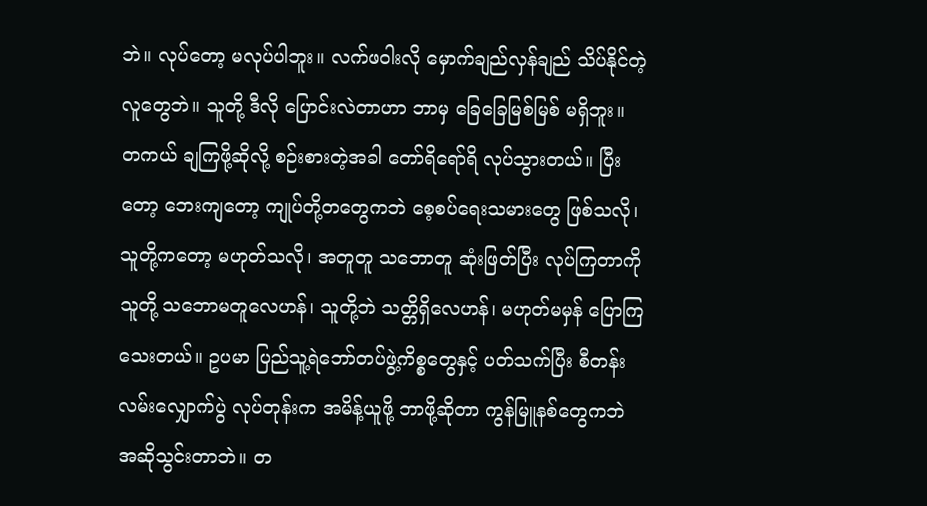ဘဲ။ လုပ်တော့ မလုပ်ပါဘူး။ လက်ဖဝါးလို မှောက်ချည်လှန်ချည် သိပ်နိုင်တဲ့လူတွေဘဲ။ သူတို့ ဒီလို ပြောင်းလဲတာဟာ ဘာမှ ခြေခြေမြစ်မြစ် မရှိဘူး။ တကယ် ချကြဖို့ဆိုလို့ စဉ်းစားတဲ့အခါ တော်ရိရော်ရိ လုပ်သွားတယ်။ ပြီးတော့ ဘေးကျတော့ ကျုပ်တို့တတွေကဘဲ စေ့စပ်ရေးသမားတွေ ဖြစ်သလို၊ သူတို့ကတော့ မဟုတ်သလို၊ အတူတူ သဘောတူ ဆုံးဖြတ်ပြီး လုပ်ကြတာကို သူတို့ သဘောမတူလေဟန်၊ သူတို့ဘဲ သတ္တိရှိလေဟန်၊ မဟုတ်မမှန် ပြောကြသေးတယ်။ ဥပမာ ပြည်သူ့ရဲဘော်တပ်ဖွဲ့ကိစ္စတွေနှင့် ပတ်သက်ပြီး စီတန်းလမ်းလျှောက်ပွဲ လုပ်တုန်းက အမိန့်ယူဖို့ ဘာဖို့ဆိုတာ ကွန်မြူနစ်တွေကဘဲ အဆိုသွင်းတာဘဲ။ တ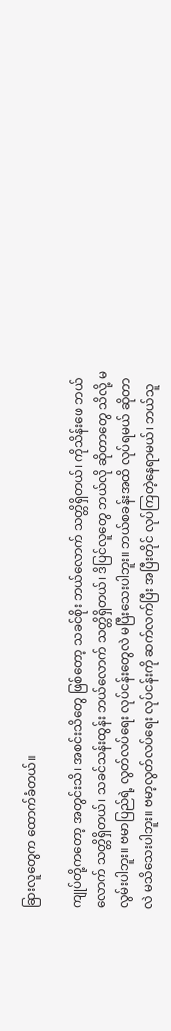ခြားလူတွေက ထောက်ခံတယ်။

ကျုပ်တို့ကတော့ အတွင်းသိ၊ အစင်းသိတွေ ဖြစ်တော့ သခင်စိုး ဘယ်လောက် သတ္တိရှိတယ်၊ ကိုသိန်းဖေ ဘယ်လောက် သတ္တိရှိတယ်၊ သခင်သန်းထွန်း ဘယ်လောက် သတ္တိရှိတယ်၊ ဒိပြင်လူတွေ ဘယ်လို ဆိုတာတွေ သိလို့ မလွမ်းပါဘူး။ ဗမာပြည်ရဲ့ လွတ်လပ်ရေး လုပ်ငန်းတွေလဲ မပြီးသေးပါဘူး။ ဘယ်စခန်းအထိ လုပ်ရမယ် ဆိုတာလဲ မသိသေးပါဘူး။ ဗမာ့လွတ်လပ်ရေး လုပ်ငန်းကို ဆက်လက်ပြီး အပြီးတိုင် လုပ်ကြတဲ့နေရာမယ်၊ ဘယ်သူ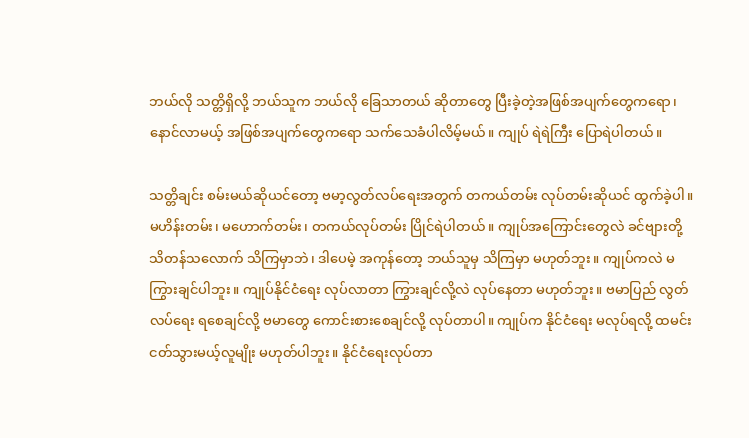ဘယ်လို သတ္တိရှိလို့ ဘယ်သူက ဘယ်လို ခြေသာတယ် ဆိုတာတွေ ပြီးခဲ့တဲ့အဖြစ်အပျက်တွေကရော၊ နောင်လာမယ့် အဖြစ်အပျက်တွေကရော သက်သေခံပါလိမ့်မယ်။ ကျုပ် ရဲရဲကြီး ပြောရဲပါတယ်။

သတ္တိချင်း စမ်းမယ်ဆိုယင်တော့ ဗမာ့လွတ်လပ်ရေးအတွက် တကယ်တမ်း လုပ်တမ်းဆိုယင် ထွက်ခဲ့ပါ။ မဟိန်းတမ်း၊ မဟောက်တမ်း၊ တကယ်လုပ်တမ်း ပြိုင်ရဲပါတယ်။ ကျုပ်အကြောင်းတွေလဲ ခင်ဗျားတို့ သိတန်သလောက် သိကြမှာဘဲ၊ ဒါပေမဲ့ အကုန်တော့ ဘယ်သူမှ သိကြမှာ မဟုတ်ဘူး။ ကျုပ်ကလဲ မကြွားချင်ပါဘူး။ ကျုပ်နိုင်ငံရေး လုပ်လာတာ ကြွားချင်လို့လဲ လုပ်နေတာ မဟုတ်ဘူး။ ဗမာပြည် လွတ်လပ်ရေး ရစေချင်လို့ ဗမာတွေ ကောင်းစားစေချင်လို့ လုပ်တာပါ။ ကျုပ်က နိုင်ငံရေး မလုပ်ရလို့ ထမင်းငတ်သွားမယ့်လူမျိုး မဟုတ်ပါဘူး။ နိုင်ငံရေးလုပ်တာ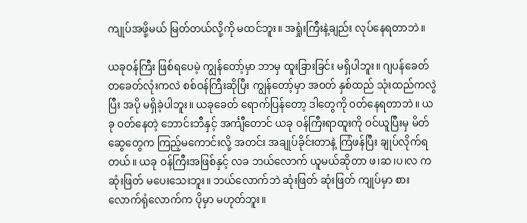ကျုပ်အဖို့မယ် မြတ်တယ်လို့ကို မထင်ဘူး။ အရှုံးကြီးနဲ့ချည်း လုပ်နေရတာဘဲ။

ယခုဝန်ကြီး ဖြစ်ရပေမဲ့ ကျွန်တော့်မှာ ဘာမှ ထူးခြားခြင်း မရှိပါဘူး။ ဂျပန်ခေတ် တခေတ်လုံးကလဲ စစ်ဝန်ကြီးဆိုပြီး ကျွန်တော့်မှာ အဝတ် နှစ်ထည် သုံးထည်ကလွဲပြီး အပို မရှိခဲ့ပါဘူး။ ယခုခေတ် ရောက်ပြန်တော့ ဒါတွေကို ဝတ်နေရတာဘဲ။ ယခု ဝတ်နေတဲ့ ဘောင်းဘီနှင့် အင်္ကျီတောင် ယခု ဝန်ကြီးရာထူးကို ဝင်ယူပြီးမှ မိတ်ဆွေတွေက ကြည့်မကောင်းလို့ အတင်း အချုပ်ခိုင်းတာနဲ့ ကြံဖန်ပြီး ချုပ်လိုက်ရတယ်။ ယခု ဝန်ကြီးအဖြစ်နှင့် လခ ဘယ်လောက် ယူမယ်ဆိုတာ ဖ၊ဆ၊ပ၊လ က ဆုံးဖြတ် မပေးသေးဘူး။ ဘယ်လောက်ဘဲ ဆုံးဖြတ် ဆုံးဖြတ် ကျုပ်မှာ စားလောက်ရုံလောက်က ပိုမှာ မဟုတ်ဘူး။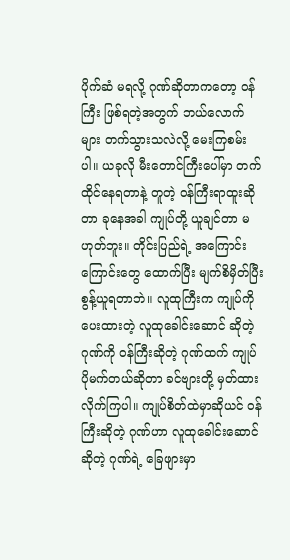ပိုက်ဆံ မရလို့ ဂုဏ်ဆိုတာကတော့ ဝန်ကြီး ဖြစ်ရတဲ့အတွက် ဘယ်လောက်များ တက်သွားသလဲလို့ မေးကြစမ်းပါ။ ယခုလို မီးတောင်ကြီးပေါ်မှာ တက်ထိုင်နေရတာနဲ့ တူတဲ့ ဝန်ကြီးရာထူးဆိုတာ ခုနေအခါ ကျုပ်တို့ ယူချင်တာ မဟုတ်ဘူး။ တိုင်းပြည်ရဲ့ အကြောင်းကြောင်းတွေ ထောက်ပြီး မျက်စိမှိတ်ပြီး စွန့်ယူရတာဘဲ။ လူထုကြီးက ကျုပ်ကို ပေးထားတဲ့ လူထုခေါင်းဆောင် ဆိုတဲ့ ဂုဏ်ကို ဝန်ကြီးဆိုတဲ့ ဂုဏ်ထက် ကျုပ် ပိုမက်တယ်ဆိုတာ ခင်ဗျားတို့ မှတ်ထားလိုက်ကြပါ။ ကျုပ်စိတ်ထဲမှာဆိုယင် ဝန်ကြီးဆိုတဲ့ ဂုဏ်ဟာ လူထုခေါင်းဆောင်ဆိုတဲ့ ဂုဏ်ရဲ့ ခြေဖျားမှာ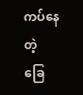ကပ်နေတဲ့ ခြေ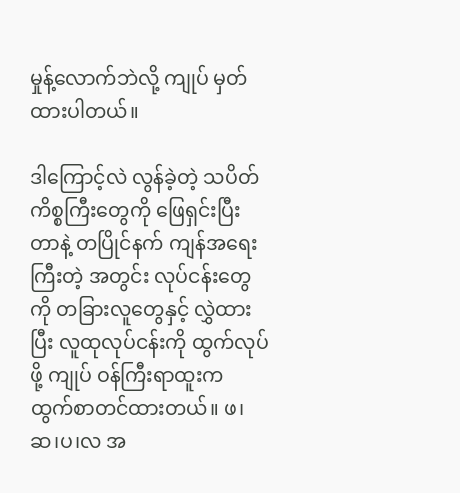မှုန့်လောက်ဘဲလို့ ကျုပ် မှတ်ထားပါတယ်။

ဒါကြောင့်လဲ လွန်ခဲ့တဲ့ သပိတ်ကိစ္စကြီးတွေကို ဖြေရှင်းပြီးတာနဲ့ တပြိုင်နက် ကျန်အရေးကြီးတဲ့ အတွင်း လုပ်ငန်းတွေကို တခြားလူတွေနှင့် လွှဲထားပြီး လူထုလုပ်ငန်းကို ထွက်လုပ်ဖို့ ကျုပ် ဝန်ကြီးရာထူးက ထွက်စာတင်ထားတယ်။ ဖ၊ဆ၊ပ၊လ အ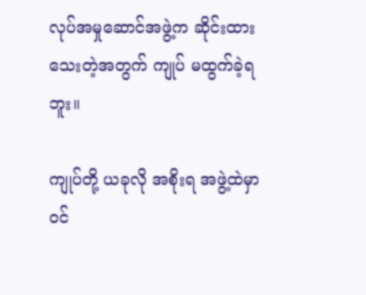လုပ်အမှုဆောင်အဖွဲ့က ဆိုင်းထားသေးတဲ့အတွက် ကျုပ် မထွက်ခဲ့ရဘူး။

ကျုပ်တို့ ယခုလို အစိုးရ အဖွဲ့ထဲမှာ ဝင်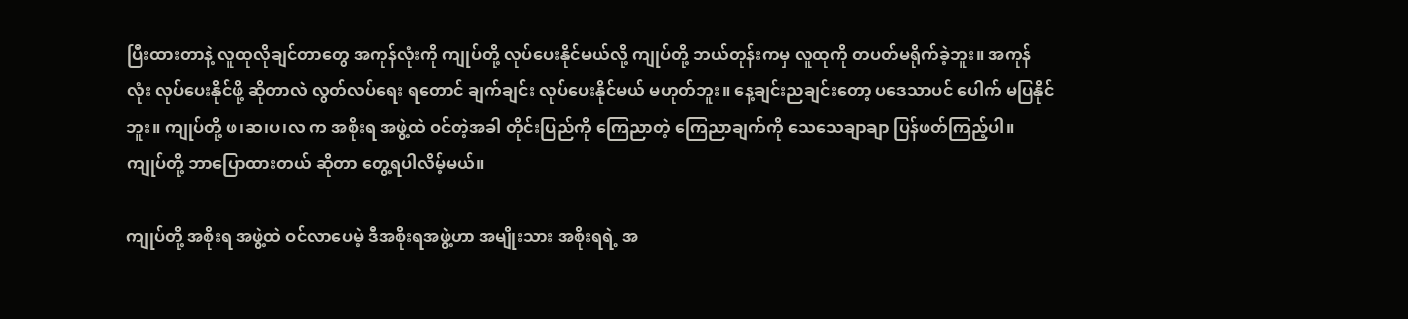ပြီးထားတာနဲ့ လူထုလိုချင်တာတွေ အကုန်လုံးကို ကျုပ်တို့ လုပ်ပေးနိုင်မယ်လို့ ကျုပ်တို့ ဘယ်တုန်းကမှ လူထုကို တပတ်မရိုက်ခဲ့ဘူး။ အကုန်လုံး လုပ်ပေးနိုင်ဖို့ ဆိုတာလဲ လွတ်လပ်ရေး ရတောင် ချက်ချင်း လုပ်ပေးနိုင်မယ် မဟုတ်ဘူး။ နေ့ချင်းညချင်းတော့ ပဒေသာပင် ပေါက် မပြနိုင်ဘူး။ ကျုပ်တို့ ဖ၊ဆ၊ပ၊လ က အစိုးရ အဖွဲ့ထဲ ဝင်တဲ့အခါ တိုင်းပြည်ကို ကြေညာတဲ့ ကြေညာချက်ကို သေသေချာချာ ပြန်ဖတ်ကြည့်ပါ။ ကျုပ်တို့ ဘာပြောထားတယ် ဆိုတာ တွေ့ရပါလိမ့်မယ်။

ကျုပ်တို့ အစိုးရ အဖွဲ့ထဲ ဝင်လာပေမဲ့ ဒီအစိုးရအဖွဲ့ဟာ အမျိုးသား အစိုးရရဲ့ အ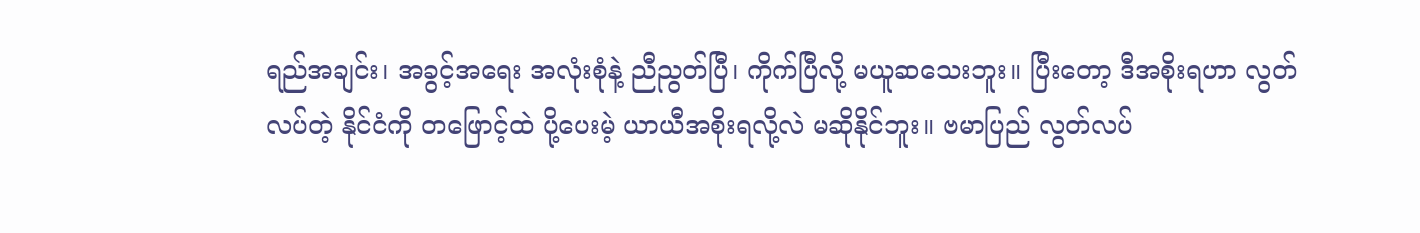ရည်အချင်း၊ အခွင့်အရေး အလုံးစုံနဲ့ ညီညွတ်ပြီ၊ ကိုက်ပြီလို့ မယူဆသေးဘူး။ ပြီးတော့ ဒီအစိုးရဟာ လွတ်လပ်တဲ့ နိုင်ငံကို တဖြောင့်ထဲ ပို့ပေးမဲ့ ယာယီအစိုးရလို့လဲ မဆိုနိုင်ဘူး။ ဗမာပြည် လွတ်လပ်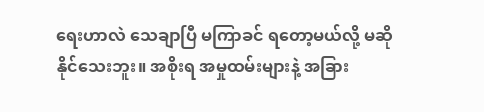ရေးဟာလဲ သေချာပြီ မကြာခင် ရတော့မယ်လို့ မဆိုနိုင်သေးဘူး။ အစိုးရ အမှုထမ်းများနဲ့ အခြား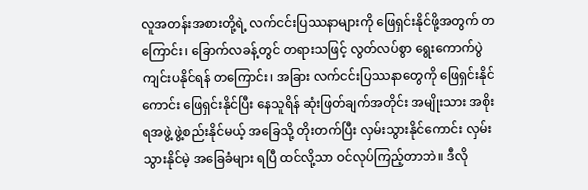လူအတန်းအစားတို့ရဲ့ လက်ငင်းပြဿနာများကို ဖြေရှင်းနိုင်ဖို့အတွက် တကြောင်း၊ ခြောက်လခန့်တွင် တရားသဖြင့် လွတ်လပ်စွာ ရွေးကောက်ပွဲ ကျင်းပနိုင်ရန် တကြောင်း၊ အခြား လက်ငင်းပြဿနာတွေကို ဖြေရှင်းနိုင်ကောင်း ဖြေရှင်းနိုင်ပြီး နေသူရိန် ဆုံးဖြတ်ချက်အတိုင်း အမျိုးသား အစိုးရအဖွဲ့ ဖွဲ့စည်းနိုင်မယ့် အခြေသို့ တိုးတက်ပြီး လှမ်းသွားနိုင်ကောင်း လှမ်းသွားနိုင်မဲ့ အခြေခံများ ရပြီ ထင်လို့သာ ဝင်လုပ်ကြည့်တာဘဲ။ ဒီလို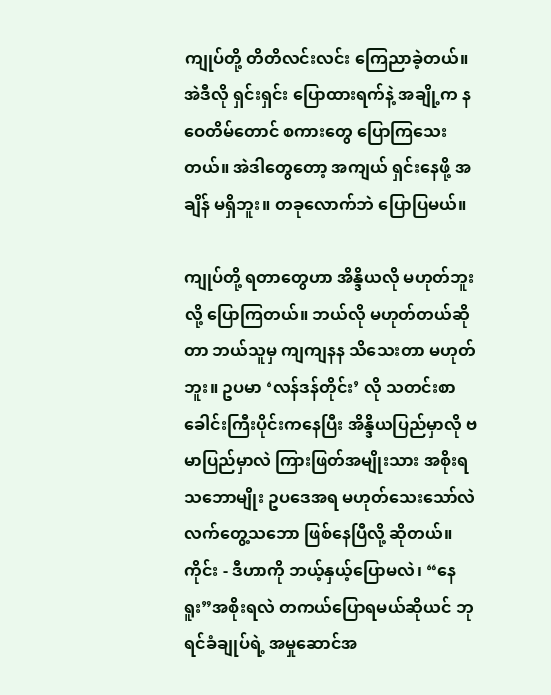ကျုပ်တို့ တိတိလင်းလင်း ကြေညာခဲ့တယ်။ အဲဒီလို ရှင်းရှင်း ပြောထားရက်နဲ့ အချို့က နဝေတိမ်တောင် စကားတွေ ပြောကြသေးတယ်။ အဲဒါတွေတော့ အကျယ် ရှင်းနေဖို့ အချိန် မရှိဘူး။ တခုလောက်ဘဲ ပြောပြမယ်။

ကျုပ်တို့ ရတာတွေဟာ အိန္ဒိယလို မဟုတ်ဘူး လို့ ပြောကြတယ်။ ဘယ်လို မဟုတ်တယ်ဆိုတာ ဘယ်သူမှ ကျကျနန သိသေးတာ မဟုတ်ဘူး။ ဥပမာ ‘လန်ဒန်တိုင်း’ လို သတင်းစာ ခေါင်းကြီးပိုင်းကနေပြီး အိန္ဒိယပြည်မှာလို ဗမာပြည်မှာလဲ ကြားဖြတ်အမျိုးသား အစိုးရ သဘောမျိုး ဥပဒေအရ မဟုတ်သေးသော်လဲ လက်တွေ့သဘော ဖြစ်နေပြီလို့ ဆိုတယ်။ ကိုင်း - ဒီဟာကို ဘယ့်နှယ့်ပြောမလဲ၊ “နေရူး”အစိုးရလဲ တကယ်ပြောရမယ်ဆိုယင် ဘုရင်ခံချုပ်ရဲ့ အမှုဆောင်အ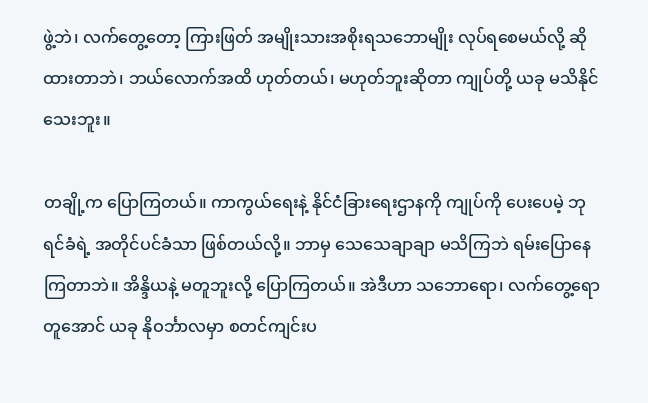ဖွဲ့ဘဲ၊ လက်တွေ့တော့ ကြားဖြတ် အမျိုးသားအစိုးရသဘောမျိုး လုပ်ရစေမယ်လို့ ဆိုထားတာဘဲ၊ ဘယ်လောက်အထိ ဟုတ်တယ်၊ မဟုတ်ဘူးဆိုတာ ကျုပ်တို့ ယခု မသိနိုင်သေးဘူး။

တချို့က ပြောကြတယ်။ ကာကွယ်ရေးနဲ့ နိုင်ငံခြားရေးဌာနကို ကျုပ်ကို ပေးပေမဲ့ ဘုရင်ခံရဲ့ အတိုင်ပင်ခံသာ ဖြစ်တယ်လို့။ ဘာမှ သေသေချာချာ မသိကြဘဲ ရမ်းပြောနေကြတာဘဲ။ အိန္ဒိယနဲ့ မတူဘူးလို့ ပြောကြတယ်။ အဲဒီဟာ သဘောရော၊ လက်တွေ့ရော တူအောင် ယခု နိုဝင်္ဘာလမှာ စတင်ကျင်းပ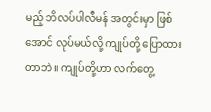မည့် ဘိလပ်ပါလီမန် အတွင်းမှာ ဖြစ်အောင် လုပ်မယ်လို့ ကျုပ်တို့ ပြောထားတာဘဲ။ ကျုပ်တို့ဟာ လက်တွေ့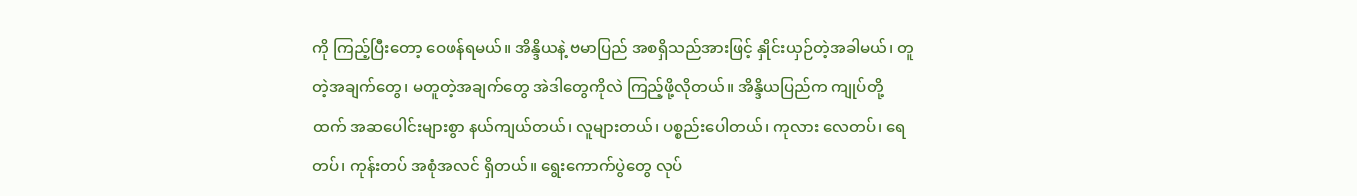ကို ကြည့်ပြီးတော့ ဝေဖန်ရမယ်။ အိန္ဒိယနဲ့ ဗမာပြည် အစရှိသည်အားဖြင့် နှိုင်းယှဉ်တဲ့အခါမယ်၊ တူတဲ့အချက်တွေ၊ မတူတဲ့အချက်တွေ အဲဒါတွေကိုလဲ ကြည့်ဖို့လိုတယ်။ အိန္ဒိယပြည်က ကျုပ်တို့ထက် အဆပေါင်းများစွာ နယ်ကျယ်တယ်၊ လူများတယ်၊ ပစ္စည်းပေါတယ်၊ ကုလား လေတပ်၊ ရေတပ်၊ ကုန်းတပ် အစုံအလင် ရှိတယ်။ ရွေးကောက်ပွဲတွေ လုပ်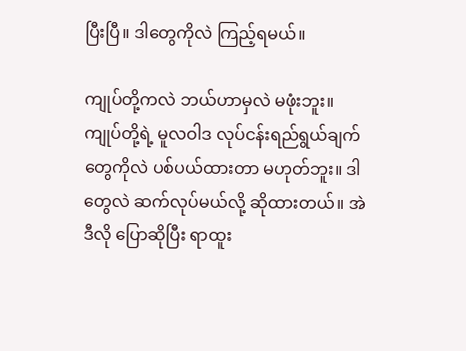ပြီးပြီ။ ဒါတွေကိုလဲ ကြည့်ရမယ်။

ကျုပ်တို့ကလဲ ဘယ်ဟာမှလဲ မဖုံးဘူး။ ကျုပ်တို့ရဲ့ မူလဝါဒ လုပ်ငန်းရည်ရွယ်ချက်တွေကိုလဲ ပစ်ပယ်ထားတာ မဟုတ်ဘူး။ ဒါတွေလဲ ဆက်လုပ်မယ်လို့ ဆိုထားတယ်။ အဲဒီလို ပြောဆိုပြီး ရာထူး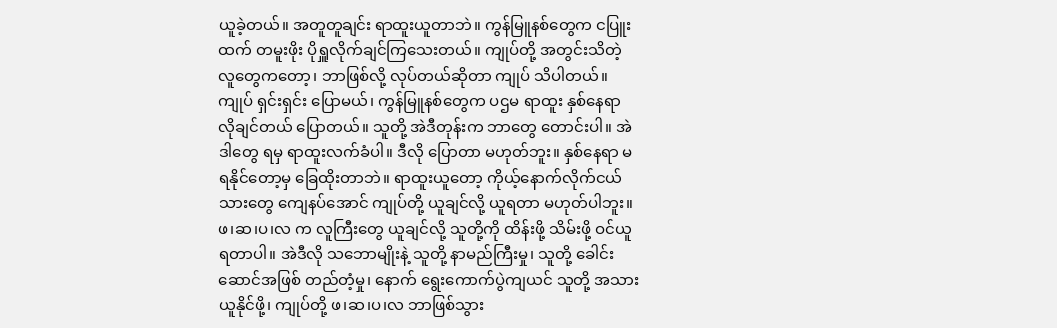ယူခဲ့တယ်။ အတူတူချင်း ရာထူးယူတာဘဲ။ ကွန်မြူနစ်တွေက ငပြူးထက် တမူးဖိုး ပိုရှူလိုက်ချင်ကြသေးတယ်။ ကျုပ်တို့ အတွင်းသိတဲ့ လူတွေကတော့၊ ဘာဖြစ်လို့ လုပ်တယ်ဆိုတာ ကျုပ် သိပါတယ်။ ကျုပ် ရှင်းရှင်း ပြောမယ်၊ ကွန်မြူနစ်တွေက ပဌမ ရာထူး နှစ်နေရာ လိုချင်တယ် ပြောတယ်။ သူတို့ အဲဒီတုန်းက ဘာတွေ တောင်းပါ။ အဲဒါတွေ ရမှ ရာထူးလက်ခံပါ။ ဒီလို ပြောတာ မဟုတ်ဘူး။ နှစ်နေရာ မရနိုင်တော့မှ ခြေထိုးတာဘဲ။ ရာထူးယူတော့ ကိုယ့်နောက်လိုက်ငယ်သားတွေ ကျေနပ်အောင် ကျုပ်တို့ ယူချင်လို့ ယူရတာ မဟုတ်ပါဘူး။ ဖ၊ဆ၊ပ၊လ က လူကြီးတွေ ယူချင်လို့ သူတို့ကို ထိန်းဖို့ သိမ်းဖို့ ဝင်ယူရတာပါ။ အဲဒီလို သဘောမျိုးနဲ့ သူတို့ နာမည်ကြီးမှု၊ သူတို့ ခေါင်းဆောင်အဖြစ် တည်တံ့မှု၊ နောက် ရွေးကောက်ပွဲကျယင် သူတို့ အသားယူနိုင်ဖို့၊ ကျုပ်တို့ ဖ၊ဆ၊ပ၊လ ဘာဖြစ်သွား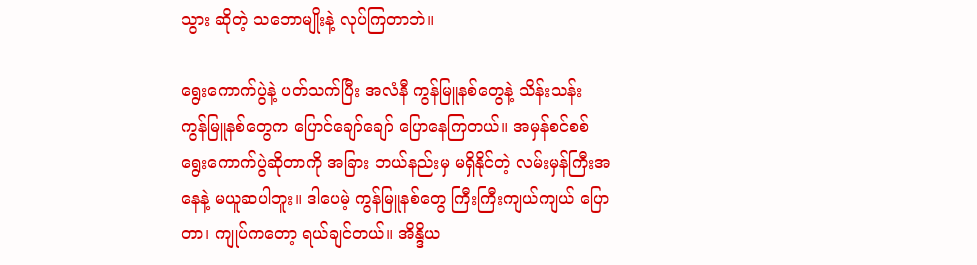သွား ဆိုတဲ့ သဘောမျိုးနဲ့ လုပ်ကြတာဘဲ။

ရွေးကောက်ပွဲနဲ့ ပတ်သက်ပြီး အလံနီ ကွန်မြူနစ်တွေနဲ့ သိန်းသန်း ကွန်မြူနစ်တွေက ပြောင်ချော်ချော် ပြောနေကြတယ်။ အမှန်စင်စစ် ရွေးကောက်ပွဲဆိုတာကို အခြား ဘယ်နည်းမှ မရှိနိုင်တဲ့ လမ်းမှန်ကြီးအနေနဲ့ မယူဆပါဘူး။ ဒါပေမဲ့ ကွန်မြူနစ်တွေ ကြီးကြီးကျယ်ကျယ် ပြောတာ၊ ကျုပ်ကတော့ ရယ်ချင်တယ်။ အိန္ဒိယ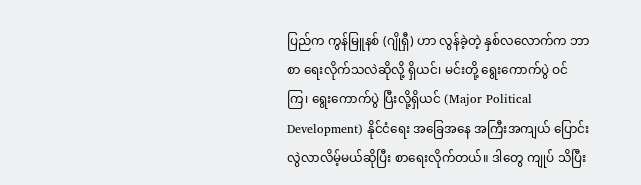ပြည်က ကွန်မြူနစ် (ဂျိုရှီ) ဟာ လွန်ခဲ့တဲ့ နှစ်လလောက်က ဘာစာ ရေးလိုက်သလဲဆိုလို့ ရှိယင်၊ မင်းတို့ ရွေးကောက်ပွဲ ဝင်ကြ၊ ရွေးကောက်ပွဲ ပြီးလို့ရှိယင် (Major Political Development) နိုင်ငံရေး အခြေအနေ အကြီးအကျယ် ပြောင်းလွဲလာလိမ့်မယ်ဆိုပြီး စာရေးလိုက်တယ်။ ဒါတွေ ကျုပ် သိပြီး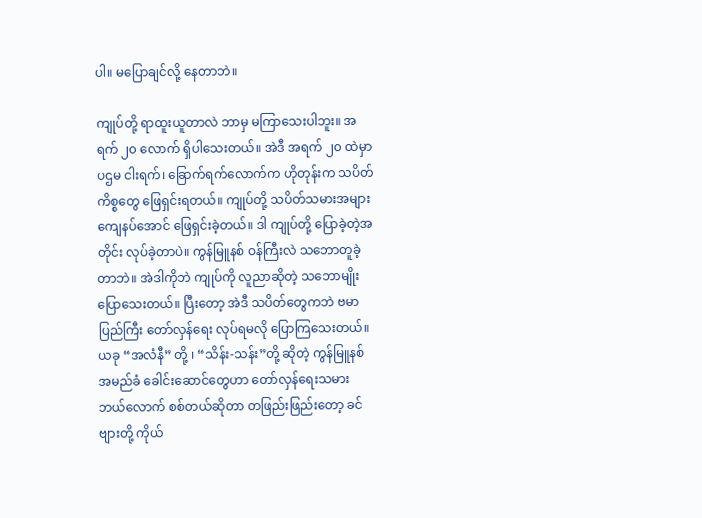ပါ။ မပြောချင်လို့ နေတာဘဲ။

ကျုပ်တို့ ရာထူးယူတာလဲ ဘာမှ မကြာသေးပါဘူး။ အရက် ၂၀ လောက် ရှိပါသေးတယ်။ အဲဒီ အရက် ၂၀ ထဲမှာ ပဌမ ငါးရက်၊ ခြောက်ရက်လောက်က ဟိုတုန်းက သပိတ်ကိစ္စတွေ ဖြေရှင်းရတယ်။ ကျုပ်တို့ သပိတ်သမားအများ ကျေနပ်အောင် ဖြေရှင်းခဲ့တယ်။ ဒါ ကျုပ်တို့ ပြောခဲ့တဲ့အတိုင်း လုပ်ခဲ့တာပဲ။ ကွန်မြူနစ် ဝန်ကြီးလဲ သဘောတူခဲ့တာဘဲ။ အဲဒါကိုဘဲ ကျုပ်ကို လူညာဆိုတဲ့ သဘောမျိုး ပြောသေးတယ်။ ပြီးတော့ အဲဒီ သပိတ်တွေကဘဲ ဗမာပြည်ကြီး တော်လှန်ရေး လုပ်ရမလို ပြောကြသေးတယ်။ ယခု “အလံနီ” တို့ ၊ “သိန်း-သန်း”တို့ ဆိုတဲ့ ကွန်မြူနစ် အမည်ခံ ခေါင်းဆောင်တွေဟာ တော်လှန်ရေးသမား ဘယ်လောက် စစ်တယ်ဆိုတာ တဖြည်းဖြည်းတော့ ခင်ဗျားတို့ ကိုယ်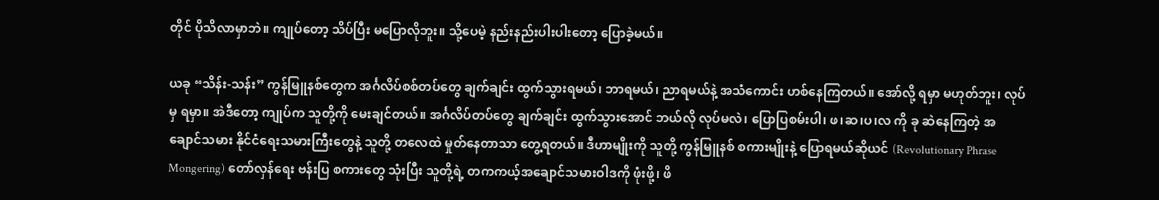တိုင် ပိုသိလာမှာဘဲ။ ကျုပ်တော့ သိပ်ပြီး မပြောလိုဘူး။ သို့ပေမဲ့ နည်းနည်းပါးပါးတော့ ပြောခဲ့မယ်။

ယခု “သိန်း-သန်း” ကွန်မြူနစ်တွေက အင်္ဂလိပ်စစ်တပ်တွေ ချက်ချင်း ထွက်သွားရမယ်၊ ဘာရမယ်၊ ညာရမယ်နဲ့ အသံကောင်း ဟစ်နေကြတယ်။ အော်လို့ ရမှာ မဟုတ်ဘူး၊ လုပ်မှ ရမှာ။ အဲဒီတော့ ကျုပ်က သူတို့ကို မေးချင်တယ်။ အင်္ဂလိပ်တပ်တွေ ချက်ချင်း ထွက်သွားအောင် ဘယ်လို လုပ်မလဲ၊ ပြောပြစမ်းပါ၊ ဖ၊ဆ၊ပ၊လ ကို ခု ဆဲနေကြတဲ့ အချောင်သမား နိုင်ငံရေးသမားကြီးတွေနဲ့ သူတို့ တလေထဲ မှုတ်နေတာသာ တွေ့ရတယ်။ ဒီဟာမျိုးကို သူတို့ ကွန်မြူနစ် စကားမျိုးနဲ့ ပြောရမယ်ဆိုယင် (Revolutionary Phrase Mongering) တော်လှန်ရေး ဗန်းပြ စကားတွေ သုံးပြီး သူတို့ရဲ့ တကကယ့်အချောင်သမားဝါဒကို ဖုံးဖို့၊ ဖိ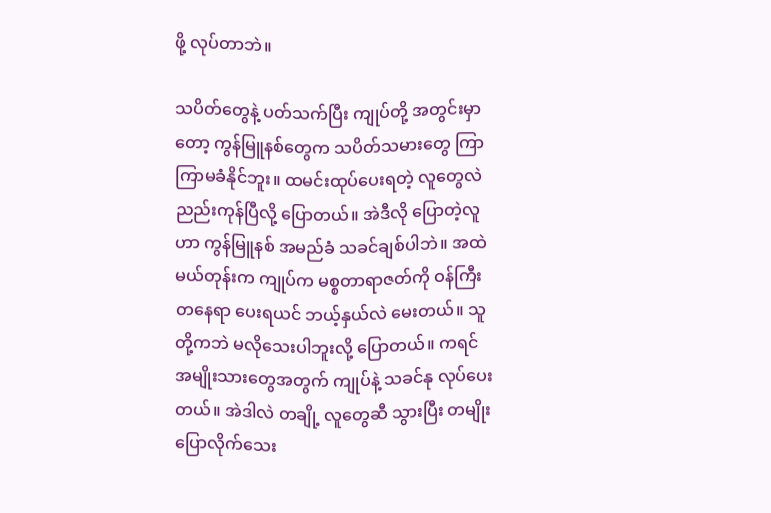ဖို့ လုပ်တာဘဲ။

သပိတ်တွေနဲ့ ပတ်သက်ပြီး ကျုပ်တို့ အတွင်းမှာတော့ ကွန်မြူနစ်တွေက သပိတ်သမားတွေ ကြာကြာမခံနိုင်ဘူး။ ထမင်းထုပ်ပေးရတဲ့ လူတွေလဲ ညည်းကုန်ပြီလို့ ပြောတယ်။ အဲဒီလို ပြောတဲ့လူဟာ ကွန်မြူနစ် အမည်ခံ သခင်ချစ်ပါဘဲ။ အထဲမယ်တုန်းက ကျုပ်က မစ္စတာရာဇတ်ကို ဝန်ကြီး တနေရာ ပေးရယင် ဘယ့်နှယ်လဲ မေးတယ်။ သူတို့ကဘဲ မလိုသေးပါဘူးလို့ ပြောတယ်။ ကရင် အမျိုးသားတွေအတွက် ကျုပ်နဲ့ သခင်နု လုပ်ပေးတယ်။ အဲဒါလဲ တချို့ လူတွေဆီ သွားပြီး တမျိုး ပြောလိုက်သေး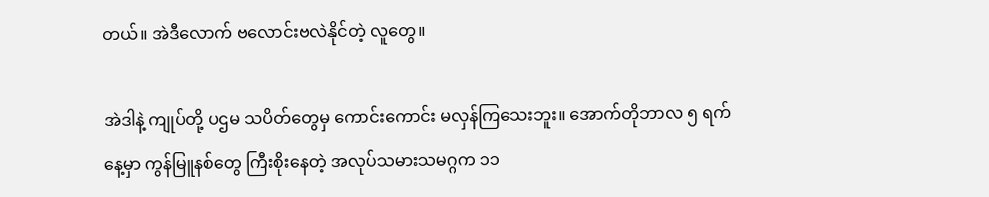တယ်။ အဲဒီလောက် ဗလောင်းဗလဲနိုင်တဲ့ လူတွေ။

အဲဒါနဲ့ ကျုပ်တို့ ပဌမ သပိတ်တွေမှ ကောင်းကောင်း မလှန်ကြသေးဘူး။ အောက်တိုဘာလ ၅ ရက်နေ့မှာ ကွန်မြူနစ်တွေ ကြီးစိုးနေတဲ့ အလုပ်သမားသမဂ္ဂက ၁၁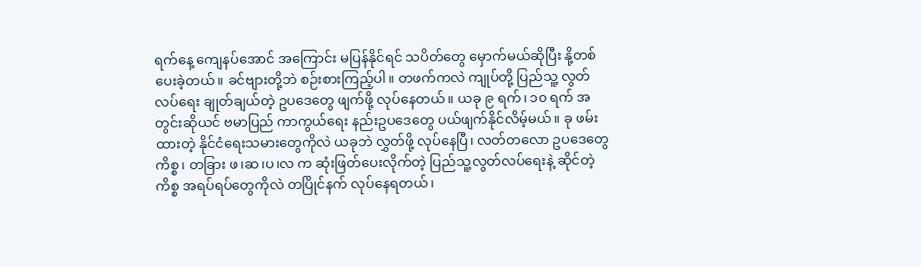ရက်နေ့ ကျေနပ်အောင် အကြောင်း မပြန်နိုင်ရင် သပိတ်တွေ မှောက်မယ်ဆိုပြီး နို့တစ် ပေးခဲ့တယ်။ ခင်ဗျားတို့ဘဲ စဉ်းစားကြည့်ပါ။ တဖက်ကလဲ ကျုပ်တို့ ပြည်သူ့ လွတ်လပ်ရေး ချုတ်ချယ်တဲ့ ဥပဒေတွေ ဖျက်ဖို့ လုပ်နေတယ်။ ယခု ၉ ရက်၊ ၁၀ ရက် အတွင်းဆိုယင် ဗမာပြည် ကာကွယ်ရေး နည်းဥပဒေတွေ ပယ်ဖျက်နိုင်လိမ့်မယ်။ ခု ဖမ်းထားတဲ့ နိုင်ငံရေးသမားတွေကိုလဲ ယခုဘဲ လွှတ်ဖို့ လုပ်နေပြီ၊ လတ်တလော ဥပဒေတွေကိစ္စ၊ တခြား ဖ၊ဆ၊ပ၊လ က ဆုံးဖြတ်ပေးလိုက်တဲ့ ပြည်သူ့လွတ်လပ်ရေးနဲ့ ဆိုင်တဲ့ ကိစ္စ အရပ်ရပ်တွေကိုလဲ တပြိုင်နက် လုပ်နေရတယ်၊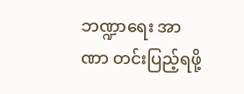ဘဏ္ဍာရေး အာဏာ တင်းပြည့်ရဖို့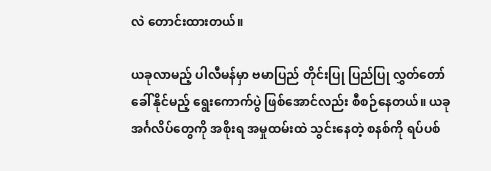လဲ တောင်းထားတယ်။

ယခုလာမည့် ပါလီမန်မှာ ဗမာပြည် တိုင်းပြု ပြည်ပြု လွှတ်တော် ခေါ်နိုင်မည့် ရွေးကောက်ပွဲ ဖြစ်အောင်လည်း စီစဉ်နေတယ်။ ယခု အင်္ဂလိပ်တွေကို အစိုးရ အမှုထမ်းထဲ သွင်းနေတဲ့ စနစ်ကို ရပ်ပစ်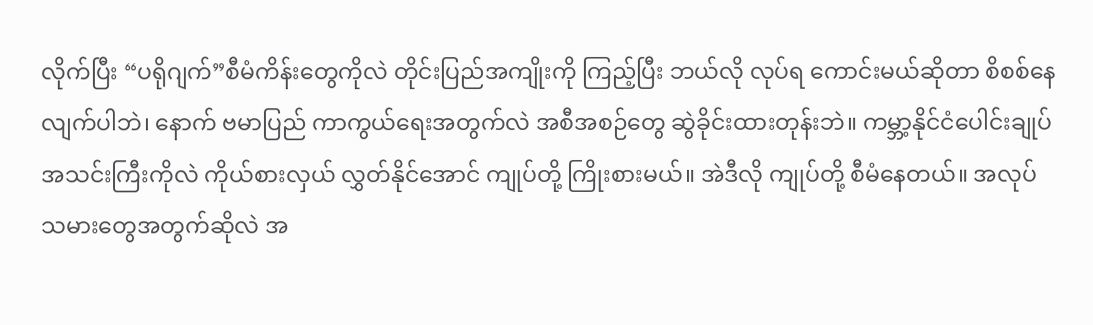လိုက်ပြီး “ပရိုဂျက်”စီမံကိန်းတွေကိုလဲ တိုင်းပြည်အကျိုးကို ကြည့်ပြီး ဘယ်လို လုပ်ရ ကောင်းမယ်ဆိုတာ စိစစ်နေလျက်ပါဘဲ၊ နောက် ဗမာပြည် ကာကွယ်ရေးအတွက်လဲ အစီအစဉ်တွေ ဆွဲခိုင်းထားတုန်းဘဲ။ ကမ္ဘာ့နိုင်ငံပေါင်းချုပ်အသင်းကြီးကိုလဲ ကိုယ်စားလှယ် လွှတ်နိုင်အောင် ကျုပ်တို့ ကြိုးစားမယ်။ အဲဒီလို ကျုပ်တို့ စီမံနေတယ်။ အလုပ်သမားတွေအတွက်ဆိုလဲ အ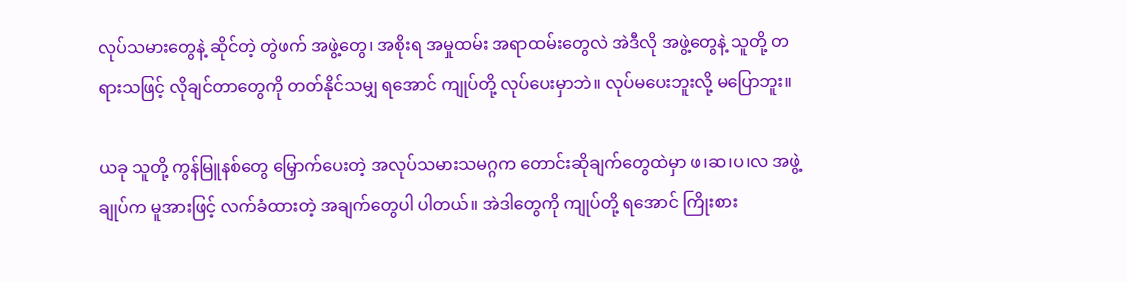လုပ်သမားတွေနဲ့ ဆိုင်တဲ့ တွဲဖက် အဖွဲ့တွေ၊ အစိုးရ အမှုထမ်း အရာထမ်းတွေလဲ အဲဒီလို အဖွဲ့တွေနဲ့ သူတို့ တရားသဖြင့် လိုချင်တာတွေကို တတ်နိုင်သမျှ ရအောင် ကျုပ်တို့ လုပ်ပေးမှာဘဲ။ လုပ်မပေးဘူးလို့ မပြောဘူး။

ယခု သူတို့ ကွန်မြူနစ်တွေ မြှောက်ပေးတဲ့ အလုပ်သမားသမဂ္ဂက တောင်းဆိုချက်တွေထဲမှာ ဖ၊ဆ၊ပ၊လ အဖွဲ့ချုပ်က မူအားဖြင့် လက်ခံထားတဲ့ အချက်တွေပါ ပါတယ်။ အဲဒါတွေကို ကျုပ်တို့ ရအောင် ကြိုးစား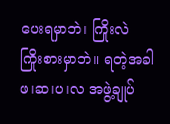ပေးရမှာဘဲ၊ ကြိုးလဲ ကြိုးစားမှာဘဲ။ ရတဲ့အခါ ဖ၊ဆ၊ပ၊လ အဖွဲ့ချုပ်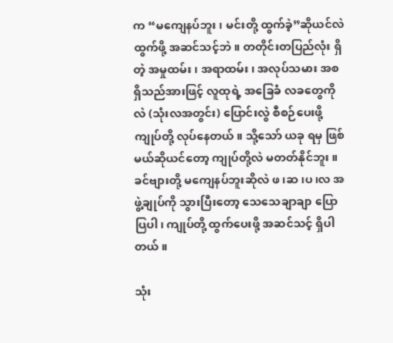က “မကျေနပ်ဘူး၊ မင်းတို့ ထွက်ခဲ့”ဆိုယင်လဲ ထွက်ဖို့ အဆင်သင့်ဘဲ။ တတိုင်းတပြည်လုံး ရှိတဲ့ အမှုထမ်း၊ အရာထမ်း၊ အလုပ်သမား အစရှိသည်အားဖြင့် လူထုရဲ့ အခြေခံ လခတွေကိုလဲ (သုံးလအတွင်း) ပြောင်းလွဲ စီစဉ်ပေးဖို့ ကျုပ်တို့ လုပ်နေတယ်။ သို့သော် ယခု ရမှ ဖြစ်မယ်ဆိုယင်တော့ ကျုပ်တို့လဲ မတတ်နိုင်ဘူး။ ခင်ဗျားတို့ မကျေနပ်ဘူးဆိုလဲ ဖ၊ဆ၊ပ၊လ အဖွဲ့ချုပ်ကို သွားပြီးတော့ သေသေချာချာ ပြောပြပါ၊ ကျုပ်တို့ ထွက်ပေးဖို့ အဆင်သင့် ရှိပါတယ်။

သုံး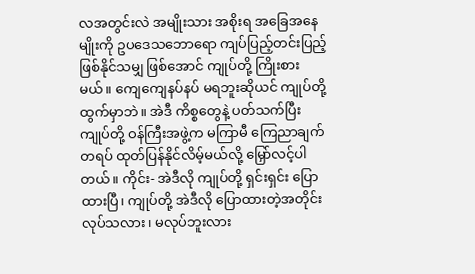လအတွင်းလဲ အမျိုးသား အစိုးရ အခြေအနေမျိုးကို ဥပဒေသဘောရော ကျပ်ပြည့်တင်းပြည့် ဖြစ်နိုင်သမျှ ဖြစ်အောင် ကျုပ်တို့ ကြိုးစားမယ်။ ကျေကျေနပ်နပ် မရဘူးဆိုယင် ကျုပ်တို့ ထွက်မှာဘဲ။ အဲဒီ ကိစ္စတွေနဲ့ ပတ်သက်ပြီး ကျုပ်တို့ ဝန်ကြီးအဖွဲ့က မကြာမီ ကြေညာချက်တရပ် ထုတ်ပြန်နိုင်လိမ့်မယ်လို့ မြှော်လင့်ပါတယ်။ ကိုင်း- အဲဒီလို ကျုပ်တို့ ရှင်းရှင်း ပြောထားပြီ၊ ကျုပ်တို့ အဲဒီလို ပြောထားတဲ့အတိုင်း လုပ်သလား၊ မလုပ်ဘူးလား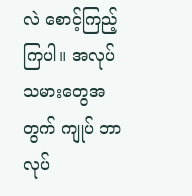လဲ စောင့်ကြည့်ကြပါ။ အလုပ်သမားတွေအတွက် ကျုပ် ဘာလုပ်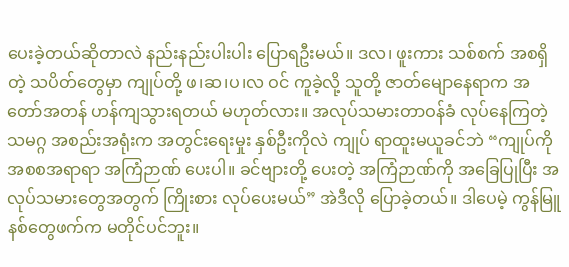ပေးခဲ့တယ်ဆိုတာလဲ နည်းနည်းပါးပါး ပြောရဦးမယ်။ ဒလ၊ ဖူးကား သစ်စက် အစရှိတဲ့ သပိတ်တွေမှာ ကျုပ်တို့ ဖ၊ဆ၊ပ၊လ ဝင် ကူခဲ့လို့ သူတို့ ဇာတ်မျောနေရာက အတော်အတန် ဟန်ကျသွားရတယ် မဟုတ်လား။ အလုပ်သမားတာဝန်ခံ လုပ်နေကြတဲ့ သမဂ္ဂ အစည်းအရုံးက အတွင်းရေးမှုး နှစ်ဦးကိုလဲ ကျုပ် ရာထူးမယူခင်ဘဲ “ကျုပ်ကို အစစအရာရာ အကြံဉာဏ် ပေးပါ။ ခင်ဗျားတို့ ပေးတဲ့ အကြံဉာဏ်ကို အခြေပြုပြီး အလုပ်သမားတွေအတွက် ကြိုးစား လုပ်ပေးမယ်” အဲဒီလို ပြောခဲ့တယ်။ ဒါပေမဲ့ ကွန်မြူနစ်တွေဖက်က မတိုင်ပင်ဘူး။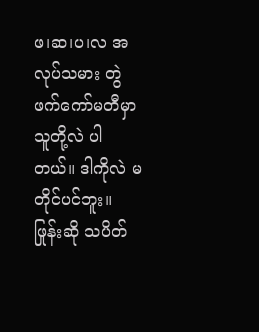ဖ၊ဆ၊ပ၊လ အလုပ်သမား တွဲဖက်ကော်မတီမှာ သူတို့လဲ ပါတယ်။ ဒါကိုလဲ မတိုင်ပင်ဘူး။ ဖြုန်းဆို သပိတ်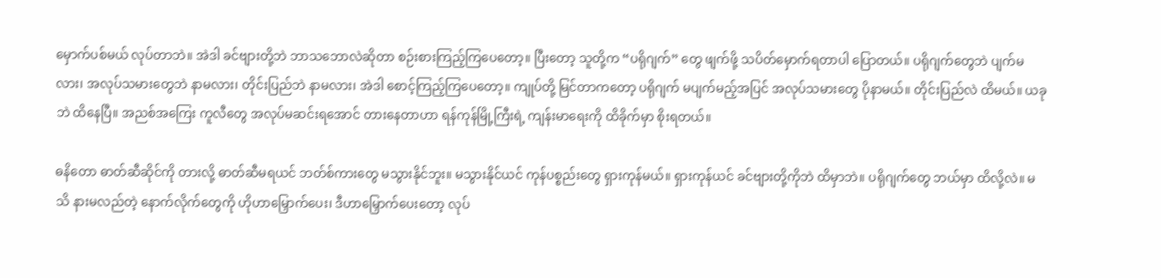မှောက်ပစ်မယ် လုပ်တာဘဲ။ အဲဒါ ခင်ဗျားတို့ဘဲ ဘာသဘောလဲဆိုတာ စဉ်းစားကြည့်ကြပေတော့။ ပြီးတော့ သူတို့က “ပရိုဂျက်” တွေ ဖျက်ဖို့ သပိတ်မှောက်ရတာပါ ပြောတယ်။ ပရိုဂျက်တွေဘဲ ပျက်မလား၊ အလုပ်သမားတွေဘဲ နာမလား၊ တိုင်းပြည်ဘဲ နာမလား၊ အဲဒါ စောင့်ကြည့်ကြပေတော့။ ကျုပ်တို့ မြင်တာကတော့ ပရိုဂျက် မပျက်မည့်အပြင် အလုပ်သမားတွေ ပိုနာမယ်။ တိုင်းပြည်လဲ ထိမယ်။ ယခုဘဲ ထိနေပြီ။ အညစ်အကြေး ကူလီတွေ အလုပ်မဆင်းရအောင် တားနေတာဟာ ရန်ကုန်မြို့ကြီးရဲ့ ကျန်းမာရေးကို ထိခိုက်မှာ စိုးရတယ်။

ဓနိတော ဓာတ်ဆီဆိုင်ကို တားလို့ ဓာတ်ဆီမရယင် ဘတ်စ်ကားတွေ မသွားနိုင်ဘူး။ မသွားနိုင်ယင် ကုန်ပစ္စည်းတွေ ရှားကုန်မယ်။ ရှားကုန်ယင် ခင်ဗျားတို့ကိုဘဲ ထိမှာဘဲ။ ပရိုဂျက်တွေ ဘယ်မှာ ထိလို့လဲ။ မသိ နားမလည်တဲ့ နောက်လိုက်တွေကို ဟိုဟာမြှောက်ပေး၊ ဒီဟာမြှောက်ပေးတော့ လုပ်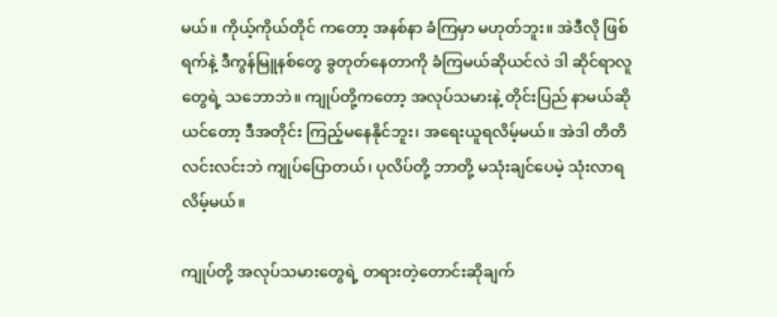မယ်။ ကိုယ့်ကိုယ်တိုင် ကတော့ အနစ်နာ ခံကြမှာ မဟုတ်ဘူး။ အဲဒီလို ဖြစ်ရက်နဲ့ ဒီကွန်မြူနစ်တွေ ခွတုတ်နေတာကို ခံကြမယ်ဆိုယင်လဲ ဒါ ဆိုင်ရာလူတွေရဲ့ သဘောဘဲ။ ကျုပ်တို့ကတော့ အလုပ်သမားနဲ့ တိုင်းပြည် နာမယ်ဆိုယင်တော့ ဒီအတိုင်း ကြည့်မနေနိုင်ဘူး၊ အရေးယူရလိမ့်မယ်။ အဲဒါ တိတိလင်းလင်းဘဲ ကျုပ်ပြောတယ်၊ ပုလိပ်တို့ ဘာတို့ မသုံးချင်ပေမဲ့ သုံးလာရလိမ့်မယ်။

ကျုပ်တို့ အလုပ်သမားတွေရဲ့ တရားတဲ့တောင်းဆိုချက်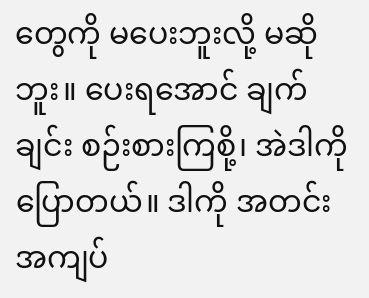တွေကို မပေးဘူးလို့ မဆိုဘူး။ ပေးရအောင် ချက်ချင်း စဉ်းစားကြစို့၊ အဲဒါကို ပြောတယ်။ ဒါကို အတင်းအကျပ်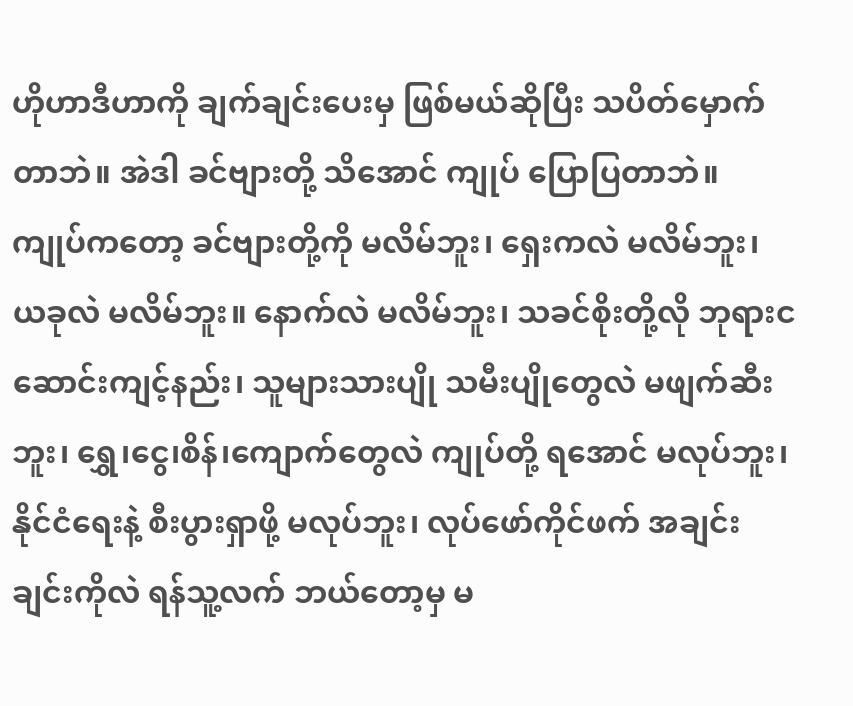ဟိုဟာဒီဟာကို ချက်ချင်းပေးမှ ဖြစ်မယ်ဆိုပြီး သပိတ်မှောက်တာဘဲ။ အဲဒါ ခင်ဗျားတို့ သိအောင် ကျုပ် ပြောပြတာဘဲ။ ကျုပ်ကတော့ ခင်ဗျားတို့ကို မလိမ်ဘူး၊ ရှေးကလဲ မလိမ်ဘူး၊ ယခုလဲ မလိမ်ဘူး။ နောက်လဲ မလိမ်ဘူး၊ သခင်စိုးတို့လို ဘုရားငဆောင်းကျင့်နည်း၊ သူများသားပျို သမီးပျိုတွေလဲ မဖျက်ဆီးဘူး၊ ရွှေ၊ငွေ၊စိန်၊ကျောက်တွေလဲ ကျုပ်တို့ ရအောင် မလုပ်ဘူး၊ နိုင်ငံရေးနဲ့ စီးပွားရှာဖို့ မလုပ်ဘူး၊ လုပ်ဖော်ကိုင်ဖက် အချင်းချင်းကိုလဲ ရန်သူ့လက် ဘယ်တော့မှ မ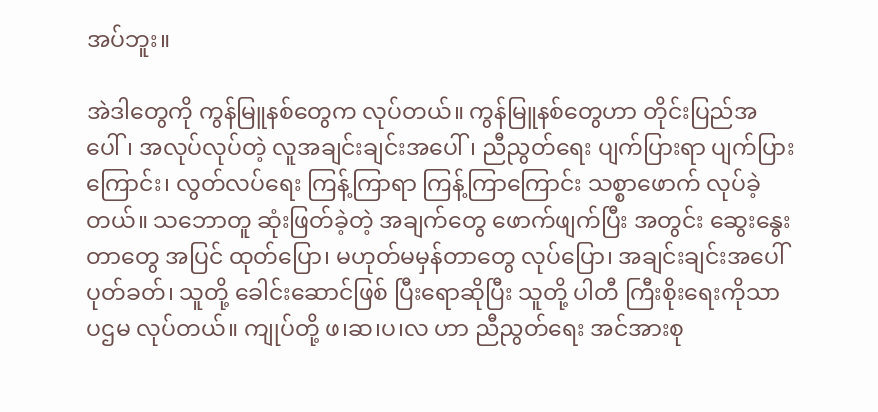အပ်ဘူး။

အဲဒါတွေကို ကွန်မြူနစ်တွေက လုပ်တယ်။ ကွန်မြူနစ်တွေဟာ တိုင်းပြည်အပေါ်၊ အလုပ်လုပ်တဲ့ လူအချင်းချင်းအပေါ်၊ ညီညွတ်ရေး ပျက်ပြားရာ ပျက်ပြားကြောင်း၊ လွတ်လပ်ရေး ကြန့်ကြာရာ ကြန့်ကြာကြောင်း သစ္စာဖောက် လုပ်ခဲ့တယ်။ သဘောတူ ဆုံးဖြတ်ခဲ့တဲ့ အချက်တွေ ဖောက်ဖျက်ပြီး အတွင်း ဆွေးနွေးတာတွေ အပြင် ထုတ်ပြော၊ မဟုတ်မမှန်တာတွေ လုပ်ပြော၊ အချင်းချင်းအပေါ် ပုတ်ခတ်၊ သူတို့ ခေါင်းဆောင်ဖြစ် ပြီးရောဆိုပြီး သူတို့ ပါတီ ကြီးစိုးရေးကိုသာ ပဌမ လုပ်တယ်။ ကျုပ်တို့ ဖ၊ဆ၊ပ၊လ ဟာ ညီညွတ်ရေး အင်အားစု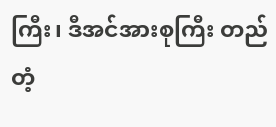ကြီး၊ ဒီအင်အားစုကြီး တည်တံ့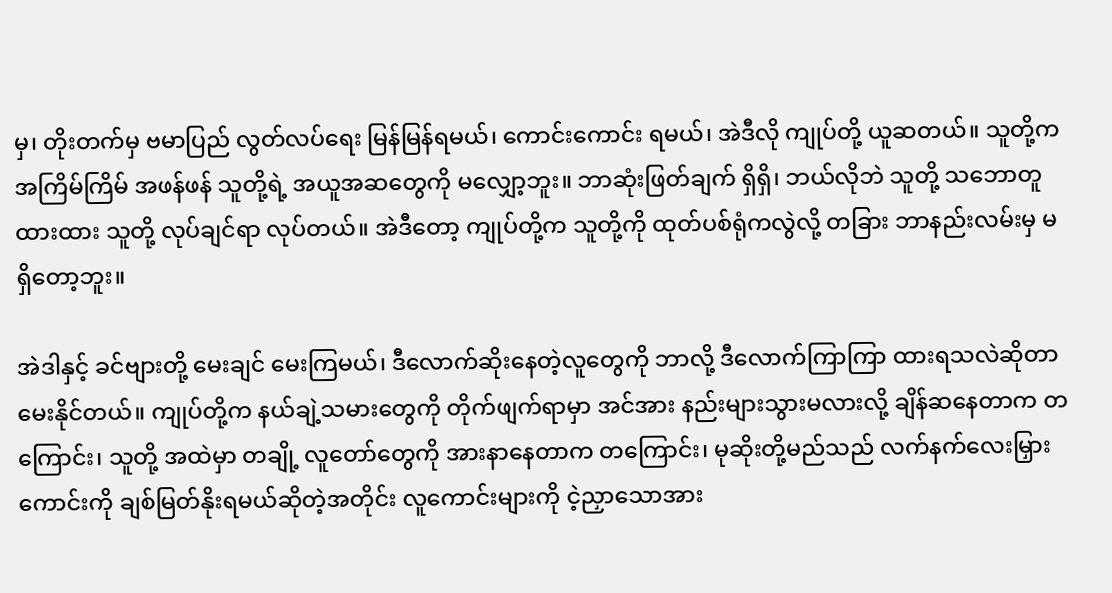မှ၊ တိုးတက်မှ ဗမာပြည် လွတ်လပ်ရေး မြန်မြန်ရမယ်၊ ကောင်းကောင်း ရမယ်၊ အဲဒီလို ကျုပ်တို့ ယူဆတယ်။ သူတို့က အကြိမ်ကြိမ် အဖန်ဖန် သူတို့ရဲ့ အယူအဆတွေကို မလျှော့ဘူး။ ဘာဆုံးဖြတ်ချက် ရှိရှိ၊ ဘယ်လိုဘဲ သူတို့ သဘောတူထားထား သူတို့ လုပ်ချင်ရာ လုပ်တယ်။ အဲဒီတော့ ကျုပ်တို့က သူတို့ကို ထုတ်ပစ်ရုံကလွဲလို့ တခြား ဘာနည်းလမ်းမှ မရှိတော့ဘူး။

အဲဒါနှင့် ခင်ဗျားတို့ မေးချင် မေးကြမယ်၊ ဒီလောက်ဆိုးနေတဲ့လူတွေကို ဘာလို့ ဒီလောက်ကြာကြာ ထားရသလဲဆိုတာ မေးနိုင်တယ်။ ကျုပ်တို့က နယ်ချဲ့သမားတွေကို တိုက်ဖျက်ရာမှာ အင်အား နည်းများသွားမလားလို့ ချိန်ဆနေတာက တကြောင်း၊ သူတို့ အထဲမှာ တချို့ လူတော်တွေကို အားနာနေတာက တကြောင်း၊ မုဆိုးတို့မည်သည် လက်နက်လေးမြှားကောင်းကို ချစ်မြတ်နိုးရမယ်ဆိုတဲ့အတိုင်း လူကောင်းများကို ငဲ့ညှာသောအား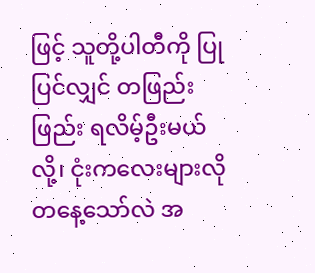ဖြင့် သူတို့ပါတီကို ပြုပြင်လျှင် တဖြည်းဖြည်း ရလိမ့်ဦးမယ်လို့၊ ငုံးကလေးများလို တနေ့သော်လဲ အ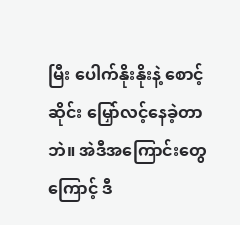မြီး ပေါက်နိုးနိုးနဲ့ စောင့်ဆိုင်း မြှော်လင့်နေခဲ့တာဘဲ။ အဲဒီအကြောင်းတွေကြောင့် ဒီ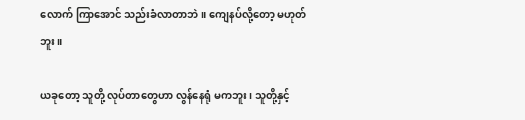လောက် ကြာအောင် သည်းခံလာတာဘဲ။ ကျေနပ်လို့တော့ မဟုတ်ဘူး။

ယခုတော့ သူတို့ လုပ်တာတွေဟာ လွန်နေရုံ မကဘူး၊ သူတို့နှင့်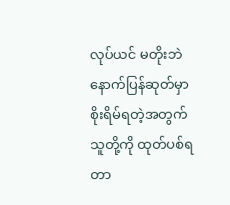လုပ်ယင် မတိုးဘဲ နောက်ပြန်ဆုတ်မှာ စိုးရိမ်ရတဲ့အတွက် သူတို့ကို ထုတ်ပစ်ရတာ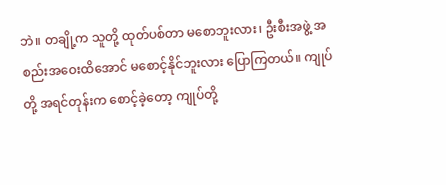ဘဲ။ တချို့က သူတို့ ထုတ်ပစ်တာ မစောဘူးလား၊ ဦးစီးအဖွဲ့ အစည်းအဝေးထိအောင် မစောင့်နိုင်ဘူးလား ပြောကြတယ်။ ကျုပ်တို့ အရင်တုန်းက စောင့်ခဲ့တော့ ကျုပ်တို့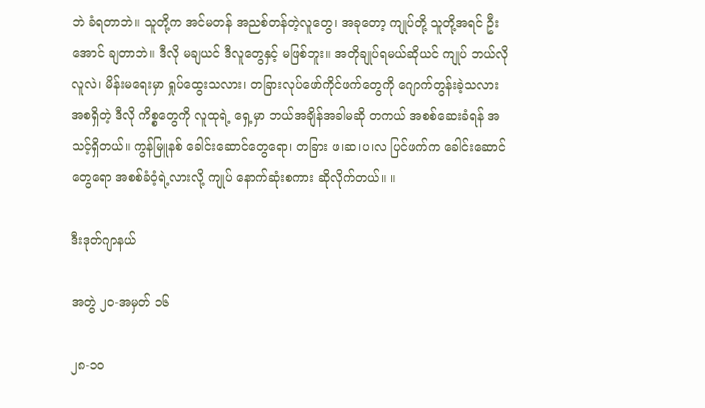ဘဲ ခံရတာဘဲ။ သူတို့က အင်မတန် အညစ်တန်တဲ့လူတွေ၊ အခုတော့ ကျုပ်တို့ သူတို့အရင် ဦးအောင် ချတာဘဲ။ ဒီလို မချယင် ဒီလူတွေနှင့် မဖြစ်ဘူး။ အတိုချုပ်ရမယ်ဆိုယင် ကျုပ် ဘယ်လိုလူလဲ၊ မိန်းမရေးမှာ ရှုပ်ထွေးသလား၊ တခြားလုပ်ဖော်ကိုင်ဖက်တွေကို ဂျောက်တွန်းခဲ့သလား အစရှိတဲ့ ဒီလို ကိစ္စတွေကို လူထုရဲ့ ရှေ့မှာ ဘယ်အချိန်အခါမဆို တကယ် အစစ်ဆေးခံရန် အသင့်ရှိတယ်။ ကွန်မြူနစ် ခေါင်းဆောင်တွေရော၊ တခြား ဖ၊ဆ၊ပ၊လ ပြင်ဖက်က ခေါင်းဆောင်တွေရော အစစ်ခံဝံ့ရဲ့လားလို့ ကျုပ် နောက်ဆုံးစကား ဆိုလိုက်တယ်။ ။

ဒီးဒုတ်ဂျာနယ်

အတွဲ ၂၀-အမှတ် ၁၆

၂၈-၁၀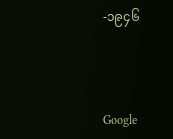-၁၉၄၆



Google